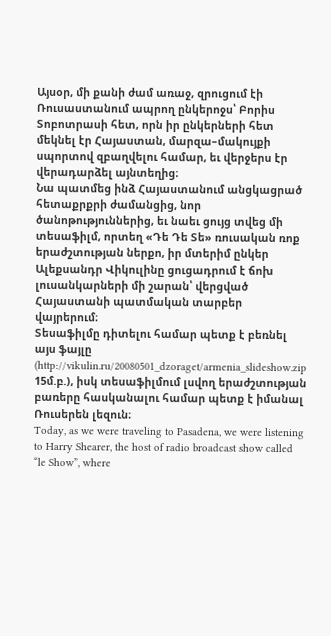Այսօր, մի քանի ժամ առաջ, զրուցում էի Ռուսաստանում ապրող ընկերոջս՝ Բորիս Տոբոտրասի հետ, որն իր ընկերների հետ մեկնել էր Հայաստան, մարզա–մակույքի սպորտով զբաղվելու համար, եւ վերջերս էր վերադարձել այնտեղից։
Նա պատմեց ինձ Հայաստանում անցկացրած հետաքրքրի ժամանցից, նոր ծանոթություններից, եւ նաեւ ցույց տվեց մի տեսաֆիլմ, որտեղ «Դե Դե Տե» ռուսական ռոք երաժշտության ներքո, իր մտերիմ ընկեր Ալեքսանդր Վիկուլինը ցուցադրում է ճոխ լուսանկարների մի շարան՝ վերցված Հայաստանի պատմական տարբեր վայրերում։
Տեսաֆիլմը դիտելու համար պետք է բեռնել այս ֆայլը (http://vikulin.ru/20080501_dzoraget/armenia_slideshow.zip 15մ.բ.), իսկ տեսաֆիլմում լսվող երաժշտության բառերը հասկանալու համար պետք է իմանալ Ռուսերեն լեզուն։
Today, as we were traveling to Pasadena, we were listening to Harry Shearer, the host of radio broadcast show called “le Show”, where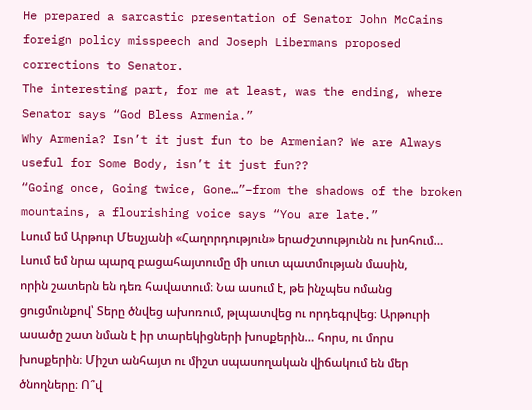He prepared a sarcastic presentation of Senator John McCains foreign policy misspeech and Joseph Libermans proposed corrections to Senator.
The interesting part, for me at least, was the ending, where Senator says “God Bless Armenia.”
Why Armenia? Isn’t it just fun to be Armenian? We are Always useful for Some Body, isn’t it just fun??
“Going once, Going twice, Gone…”–from the shadows of the broken mountains, a flourishing voice says “You are late.”
Լսում եմ Արթուր Մեսչյանի «Հաղորդություն» երաժշտությունն ու խոհում… Լսում եմ նրա պարզ բացահայտումը մի սուտ պատմության մասին, որին շատերն են դեռ հավատում։ Նա ասում է, թե ինչպես ոմանց ցուցմունքով՝ Տերը ծնվեց ախոռում, թլպատվեց ու որդեգրվեց։ Արթուրի ասածը շատ նման է իր տարեկիցների խոսքերին… հորս, ու մորս խոսքերին։ Միշտ անհայտ ու միշտ սպասողական վիճակում են մեր ծնողները։ Ո՞վ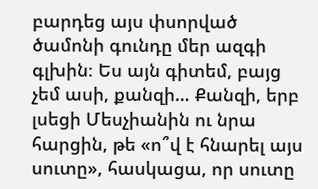բարդեց այս փսորված ծամոնի գունդը մեր ազգի գլխին։ Ես այն գիտեմ, բայց չեմ ասի, քանզի… Քանզի, երբ լսեցի Մեսչիանին ու նրա հարցին, թե «ո՞վ է հնարել այս սուտը», հասկացա, որ սուտը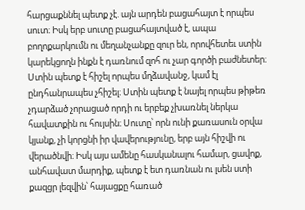հարցաքննել պետք չէ. այն արդեն բացահայտ է որպես սուտ։ Իսկ երբ սուտը բացահայտված է, ապա բողոքարկումն ու մեղանչանքը զուր են, որովհետեւ ստին կարեկցողն ինքն է դառնում զոհ ու չար գործի բաժնետեր։ Ստին պետք է հիշել որպես մղձավանջ, կամ էլ ընդհանրապես չհիշել։ Ստին պետք է նայել որպես թիթեռ չդարձած չորացած որդի ու երբեք չխառնել ներկա հավատքին ու հույսին։ Սուտը՝ որն ունի քառասուն օրվա կյանք, չի կորցնի իր վավերությունը, երբ այն հիշվի ու վերածնվի։ Իսկ այս ամենը հասկանալու համար, ցավոք, անհավատ մարդիք, պետք է ետ դառնան ու լսեն ստի քազցր լեզվին՝ հայացքը հառած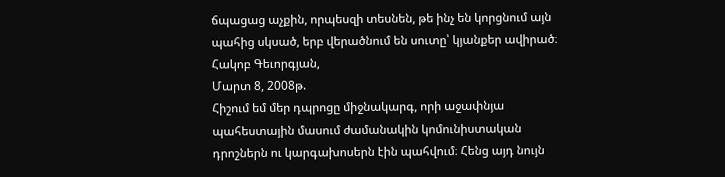ճպացաց աչքին, որպեսզի տեսնեն, թե ինչ են կորցնում այն պահից սկսած, երբ վերածնում են սուտը՝ կյանքեր ավիրած։
Հակոբ Գեւորգյան,
Մարտ 8, 2008թ.
Հիշում եմ մեր դպրոցը միջնակարգ, որի աջափնյա պահեստային մասում ժամանակին կոմունիստական դրոշներն ու կարգախոսերն էին պահվում։ Հենց այդ նույն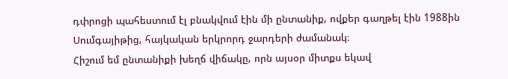դփրոցի պահեստում էլ բնակվում էին մի ընտանիք, ովքեր գաղթել էին 1988ին Սումգայիթից, հայկական երկրորդ ջարդերի ժամանակ։
Հիշում եմ ընտանիքի խեղճ վիճակը, որն այսօր միտքս եկավ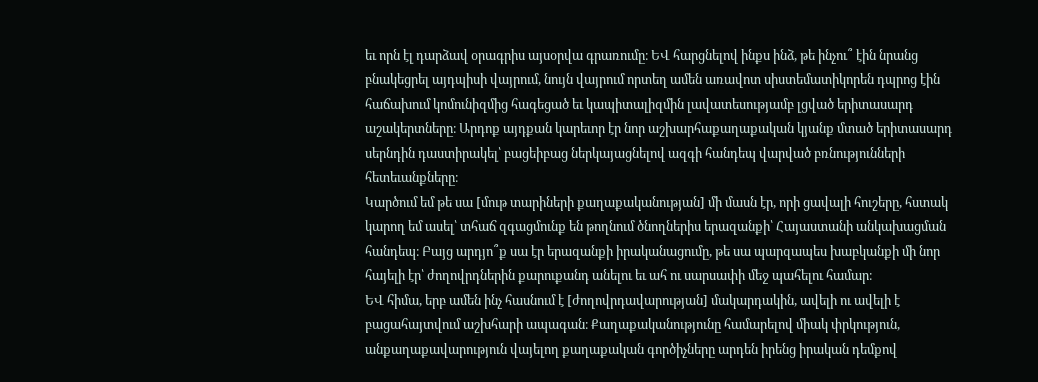եւ որն էլ դարձավ օրագրիս այսօրվա գրառումը։ ԵՎ հարցնելով ինքս ինձ, թե ինչու՞ էին նրանց բնակեցրել այդպիսի վայրում, նույն վայրում որտեղ ամեն առավոտ սիստեմատիկորեն դպրոց էին հաճախում կոմունիզմից հագեցած եւ կապիտալիզմին լավատեսությամբ լցված երիտասարդ աշակերտները։ Արդոք այդքան կարեւոր էր նոր աշխարհաքաղաքական կյանք մտած երիտասարդ սերնդին դաստիրակել՝ բացեիբաց ներկայացնելով ազգի հանդեպ վարված բռնությունների հետեւանքները։
Կարծում եմ թե սա [մութ տարիների քաղաքականության] մի մասն էր, որի ցավալի հուշերը, հստակ կարող եմ ասել՝ տհաճ զգացմունք են թողնում ծնողներիս երազանքի՝ Հայաստանի անկախացման հանդեպ։ Բայց արդյո՞ք սա էր երազանքի իրականացումը, թե սա պարզապես խաբկանքի մի նոր հայելի էր՝ ժողովրդներին քարուքանդ անելու եւ ահ ու սարսափի մեջ պահելու համար։
ԵՎ հիմա, երբ ամեն ինչ հասնում է [ժողովրդավարության] մակարդակին, ավելի ու ավելի է բացահայտվում աշխհարի ապագան։ Քաղաքականությունը համարելով միակ փրկություն, անքաղաքավարություն վայելող քաղաքական գործիչները արդեն իրենց իրական դեմքով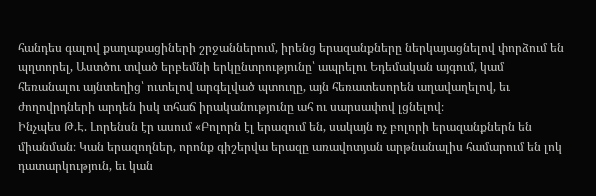հանդես գալով քաղաքացիների շրջաններում, իրենց երազանքները ներկայացնելով փորձում են պղտորել, Աստծու տված երբեմնի երկընտրությունը՝ ապրելու Եդեմական այգում, կամ հեռանալու այնտեղից՝ ուտելով արգելված պտուղը, այն հեռատեսորեն աղավաղելով, եւ ժողովրդների արդեն իսկ տհաճ իրականությունը ահ ու սարսափով լցնելով։
Ինչպես Թ.Է. Լորենսն էր ասում «Բոլորն էլ երազում են, սակայն ոչ բոլորի երազանքներն են միանման։ Կան երազողներ, որոնք գիշերվա երազը առավոտյան արթնանալիս համարում են լոկ դատարկություն, եւ կան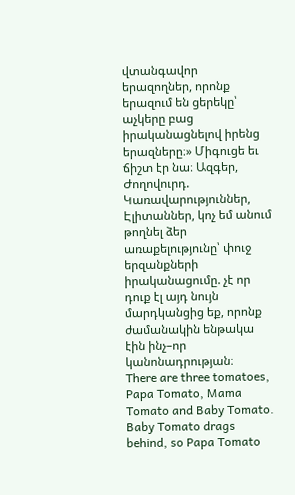վտանգավոր երազողներ, որոնք երազում են ցերեկը՝ աչկերը բաց իրականացնելով իրենց երազները։» Միգուցե եւ ճիշտ էր նա։ Ազգեր, Ժողովուրդ. Կառավարություններ, Էլիտաններ, կոչ եմ անում թողնել ձեր առաքելությունը՝ փուջ երզանքների իրականացումը. չէ որ դուք էլ այդ նույն մարդկանցից եք, որոնք ժամանակին ենթակա էին ինչ–որ կանոնադրության։
There are three tomatoes, Papa Tomato, Mama Tomato and Baby Tomato. Baby Tomato drags behind, so Papa Tomato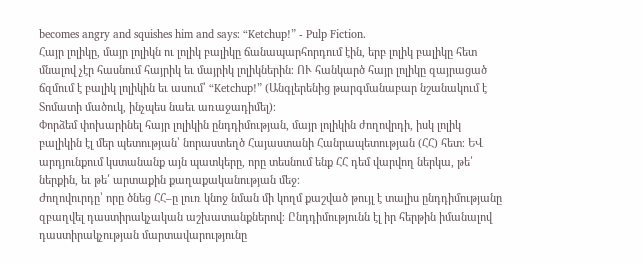becomes angry and squishes him and says: “Ketchup!” - Pulp Fiction.
Հայր լոլիկը, մայր լոլիկն ու լոլիկ բալիկը ճանապարհորդում էին, երբ լոլիկ բալիկը հետ մնալով չէր հասնում հայրիկ եւ մայրիկ լոլիկներին։ ՈՒ հանկարծ հայր լոլիկը զայրացած ճզմում է բալիկ լոլիկին եւ ասում՝ “Ketchup!” (Անգլերենից թարգմանաբար նշանակում է Տոմատի մածուկ, ինչպես նաեւ առաջադիմել)։
Փորձեմ փոխարինել հայր լոլիկին ընդդիմության, մայր լոլիկին ժողովրդի, իսկ լոլիկ բալիկին էլ մեր պետության՝ նորաստեղծ Հայաստանի Հանրապետության (ՀՀ) հետ։ ԵՎ արդյունքում կստանանք այն պատկերը, որը տեսնում ենք ՀՀ դեմ վարվող ներկա, թե՛ ներքին, եւ թե՛ արտաքին քաղաքականության մեջ։
Ժողովուրդը՝ որը ծնեց ՀՀ–ը լուռ կնոջ նման մի կողմ քաշված թույլ է տալիս ընդդիմությանը զբաղվել դաստիրակչական աշխատանքներով։ Ընդդիմությունն էլ իր հերթին իմանալով դաստիրակչության մարտավարությունը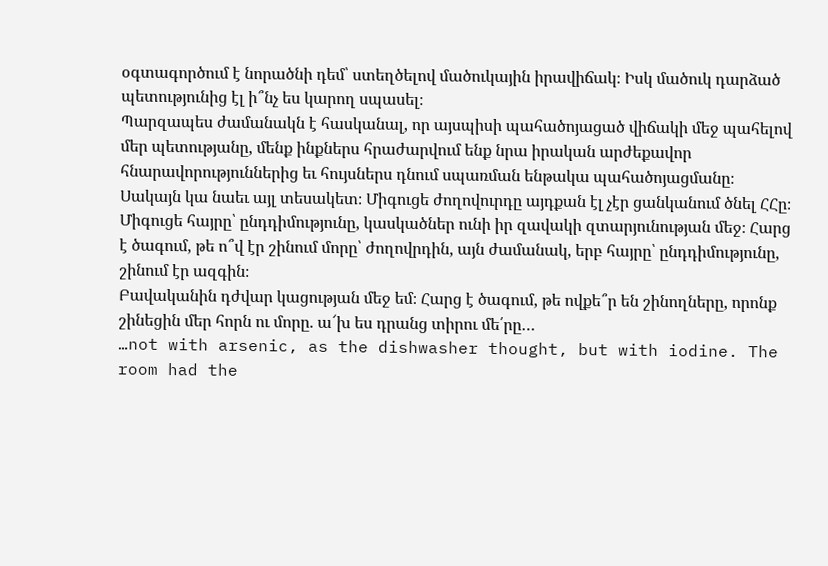օգտագործում է նորածնի դեմ՝ ստեղծելով մածուկային իրավիճակ։ Իսկ մածուկ դարձած պետությունից էլ ի՞նչ ես կարող սպասել։
Պարզապես ժամանակն է հասկանալ, որ այսպիսի պահածոյացած վիճակի մեջ պահելով մեր պետությանը, մենք ինքներս հրաժարվում ենք նրա իրական արժեքավոր հնարավորություններից եւ հույսներս դնում սպառման ենթակա պահածոյացմանը։
Սակայն կա նաեւ այլ տեսակետ։ Միգուցե ժողովուրդը այդքան էլ չէր ցանկանում ծնել ՀՀը։ Միգուցե հայրը՝ ընդդիմությունը, կասկածներ ունի իր զավակի զտարյունության մեջ։ Հարց է ծագում, թե ո՞վ էր շինում մորը՝ ժողովրդին, այն ժամանակ, երբ հայրը՝ ընդդիմությունը, շինում էր ազգին։
Բավականին դժվար կացության մեջ եմ։ Հարց է ծագում, թե ովքե՞ր են շինողները, որոնք շինեցին մեր հորն ու մորը. ա՜խ ես դրանց տիրու մե՛րը…
…not with arsenic, as the dishwasher thought, but with iodine. The room had the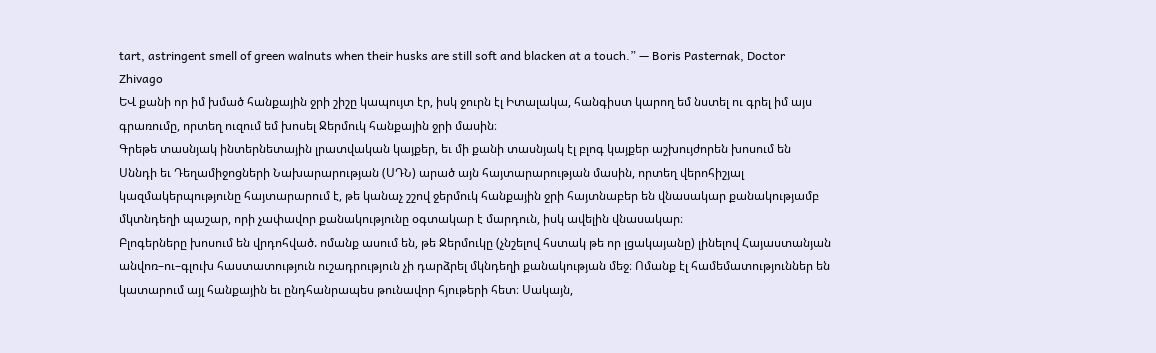tart, astringent smell of green walnuts when their husks are still soft and blacken at a touch.” — Boris Pasternak, Doctor Zhivago
ԵՎ քանի որ իմ խմած հանքային ջրի շիշը կապույտ էր, իսկ ջուրն էլ Իտալակա, հանգիստ կարող եմ նստել ու գրել իմ այս գրառումը, որտեղ ուզում եմ խոսել Ջերմուկ հանքային ջրի մասին։
Գրեթե տասնյակ ինտերնետային լրատվական կայքեր, եւ մի քանի տասնյակ էլ բլոգ կայքեր աշխույժորեն խոսում են Սննդի եւ Դեղամիջոցների Նախարարության (ՍԴՆ) արած այն հայտարարության մասին, որտեղ վերոհիշյալ կազմակերպությունը հայտարարում է, թե կանաչ շշով ջերմուկ հանքային ջրի հայտնաբեր են վնասակար քանակությամբ մկտնդեղի պաշար, որի չափավոր քանակությունը օգտակար է մարդուն, իսկ ավելին վնասակար։
Բլոգերները խոսում են վրդոհված. ոմանք ասում են, թե Ջերմուկը (չնշելով հստակ թե որ լցակայանը) լինելով Հայաստանյան անվոռ–ու–գլուխ հաստատություն ուշադրություն չի դարձրել մկնդեղի քանակության մեջ։ Ոմանք էլ համեմատություններ են կատարում այլ հանքային եւ ընդհանրապես թունավոր հյութերի հետ։ Սակայն,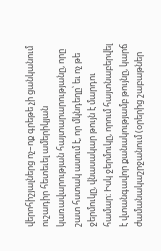վերոհիշյալներց ոչ–ոք գրեթե չի ցանկանում ուշադիր հետեւել ամերիկյան կառավարության հայտարարությանը, որը շատ հստակ ասում է, որ մկնդեղը՝ եւ ոչ թե ջերմուկը, վնասակար թույն է մարդու համար։ Իսկ ջերմուկը, որում հայտնաբերվել է վտանգավոր քանակությամբ թույնը, կարճ ժամանակաշրջանում (օրերից շաբաթներ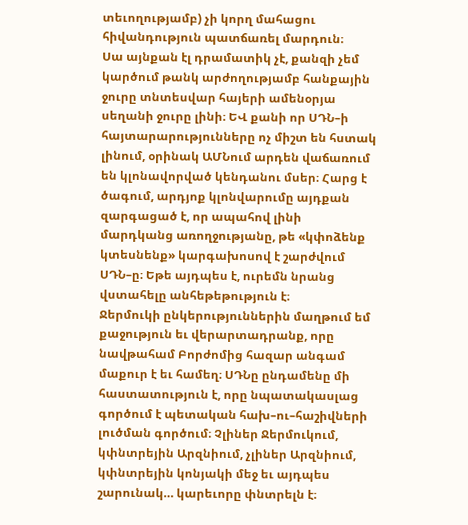տեւողությամբ) չի կորղ մահացու հիվանդություն պատճառել մարդուն։
Սա այնքան էլ դրամատիկ չէ, քանզի չեմ կարծում թանկ արժողությամբ հանքային ջուրը տնտեսվար հայերի ամենօրյա սեղանի ջուրը լինի։ ԵՎ քանի որ ՍԴՆ–ի հայտարարությունները ոչ միշտ են հստակ լինում, օրինակ ԱՄՆում արդեն վաճառում են կլոնավորված կենդանու մսեր։ Հարց է ծագում, արդյոք կլոնվարումը այդքան զարգացած է, որ ապահով լինի մարդկանց առողջությանը, թե «կփոձենք կտեսնենք» կարգախոսով է շարժվում ՍԴՆ–ը։ Եթե այդպես է, ուրեմն նրանց վստահելը անհեթեթություն է։
Ջերմուկի ընկերություններին մաղթում եմ քաջություն եւ վերարտադրանք, որը նավթահամ Բորժոմից հազար անգամ մաքուր է եւ համեղ։ ՍԴՆը ընդամենը մի հաստատություն է, որը նպատակասլաց գործում է պետական հախ–ու–հաշիվների լուծման գործում։ Չլիներ Ջերմուկում, կփնտրեյին Արզնիում, չլիներ Արզնիում, կփնտրեյին կոնյակի մեջ եւ այդպես շարունակ… կարեւորը փնտրելն է։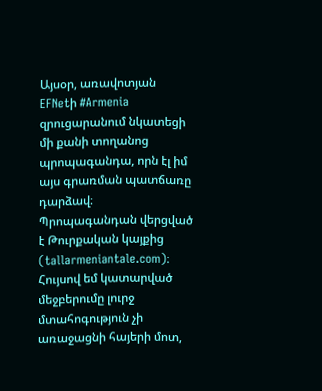Այսօր, առավոտյան EFNetի #Armenia զրուցարանում նկատեցի մի քանի տողանոց պրոպագանդա, որն էլ իմ այս գրառման պատճառը դարձավ։ Պրոպագանդան վերցված է Թուրքական կայքից (tallarmeniantale.com)։ Հույսով եմ կատարված մեջբերումը լուրջ մտահոգություն չի առաջացնի հայերի մոտ,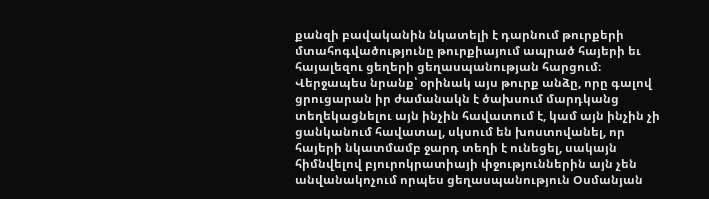քանզի բավականին նկատելի է դարնում թուրքերի մտահոգվածությունը թուրքիայում ապրած հայերի եւ հայալեզու ցեղերի ցեղասպանության հարցում։
Վերջապես նրանք՝ օրինակ այս թուրք անձը, որը գալով ցրուցարան իր ժամանակն է ծախսում մարդկանց տեղեկացնելու այն ինչին հավատում է, կամ այն ինչին չի ցանկանում հավատալ, սկսում են խոստովանել, որ հայերի նկատմամբ ջարդ տեղի է ունեցել, սակայն հիմնվելով բյուրոկրատիայի փջություններին այն չեն անվանակոչում որպես ցեղասպանություն Օսմանյան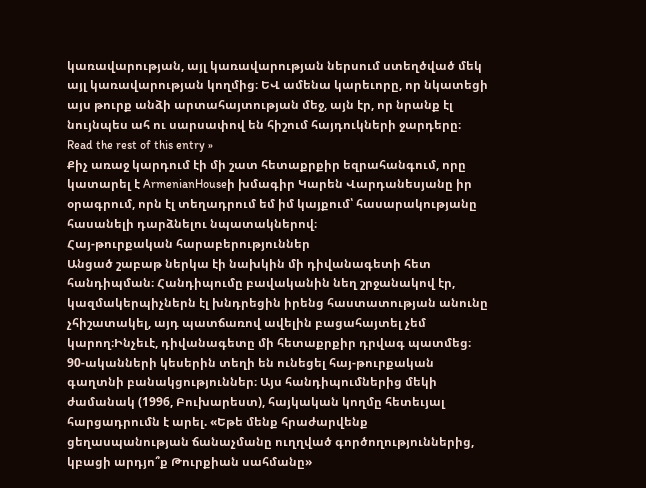կառավարության, այլ կառավարության ներսում ստեղծված մեկ այլ կառավարության կողմից։ ԵՎ ամենա կարեւորը, որ նկատեցի այս թուրք անձի արտահայտության մեջ, այն էր, որ նրանք էլ նույնպես ահ ու սարսափով են հիշում հայդուկների ջարդերը։ Read the rest of this entry »
Քիչ առաջ կարդում էի մի շատ հետաքրքիր եզրահանգում, որը կատարել է ArmenianHouseի խմագիր Կարեն Վարդանեսյանը իր օրագրում, որն էլ տեղադրում եմ իմ կայքում՝ հասարակությանը հասանելի դարձնելու նպատակներով։
Հայ-թուրքական հարաբերություններ
Անցած շաբաթ ներկա էի նախկին մի դիվանագետի հետ հանդիպման։ Հանդիպումը բավականին նեղ շրջանակով էր, կազմակերպիչներն էլ խնդրեցին իրենց հաստատության անունը չհիշատակել, այդ պատճառով ավելին բացահայտել չեմ կարող։Ինչեւէ, դիվանագետը մի հետաքրքիր դրվագ պատմեց։ 90-ականների կեսերին տեղի են ունեցել հայ-թուրքական գաղտնի բանակցություններ։ Այս հանդիպումներից մեկի ժամանակ (1996, Բուխարեստ), հայկական կողմը հետեւյալ հարցադրումն է արել. «Եթե մենք հրաժարվենք ցեղասպանության ճանաչմանը ուղղված գործողություններից, կբացի արդյո՞ք Թուրքիան սահմանը»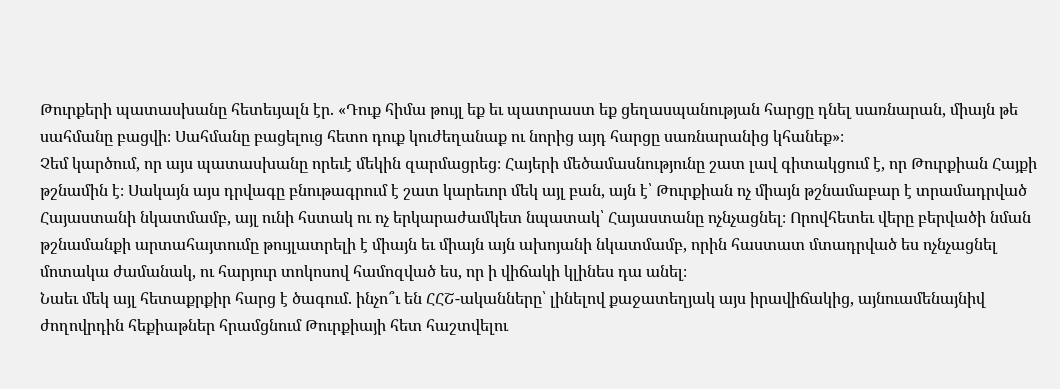Թուրքերի պատասխանը հետեւյալն էր. «Դուք հիմա թույլ եք եւ պատրաստ եք ցեղասպանության հարցը դնել սառնարան, միայն թե սահմանը բացվի։ Սահմանը բացելուց հետո դուք կուժեղանաք ու նորից այդ հարցը սառնարանից կհանեք»։
Չեմ կարծում, որ այս պատասխանը որեւէ մեկին զարմացրեց։ Հայերի մեծամասնությունը շատ լավ գիտակցում է, որ Թուրքիան Հայքի թշնամին է։ Սակայն այս դրվագը բնութագրում է շատ կարեւոր մեկ այլ բան, այն է՝ Թուրքիան ոչ միայն թշնամաբար է տրամադրված Հայաստանի նկատմամբ, այլ ունի հստակ ու ոչ երկարաժամկետ նպատակ՝ Հայաստանը ոչնչացնել։ Որովհետեւ վերը բերվածի նման թշնամանքի արտահայտումը թույլատրելի է միայն եւ միայն այն ախոյանի նկատմամբ, որին հաստատ մտադրված ես ոչնչացնել մոտակա ժամանակ, ու հարյուր տոկոսով համոզված ես, որ ի վիճակի կլինես դա անել։
Նաեւ մեկ այլ հետաքրքիր հարց է ծագում. ինչո՞ւ են ՀՀՇ-ականները՝ լինելով քաջատեղյակ այս իրավիճակից, այնուամենայնիվ ժողովրդին հեքիաթներ հրամցնում Թուրքիայի հետ հաշտվելու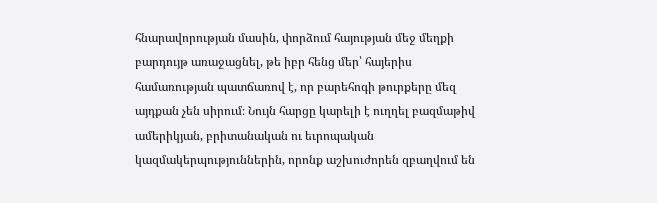հնարավորության մասին, փորձում հայության մեջ մեղքի բարդույթ առաջացնել, թե իբր հենց մեր՝ հայերիս համառության պատճառով է, որ բարեհոգի թուրքերը մեզ այդքան չեն սիրում։ Նույն հարցը կարելի է ուղղել բազմաթիվ ամերիկյան, բրիտանական ու եւրոպական կազմակերպություններին, որոնք աշխուժորեն զբաղվում են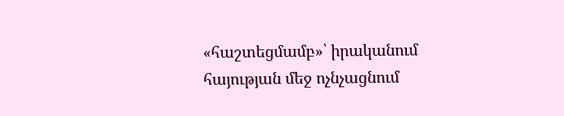«հաշտեցմամբ»՝ իրականում հայության մեջ ոչնչացնում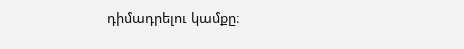դիմադրելու կամքը։